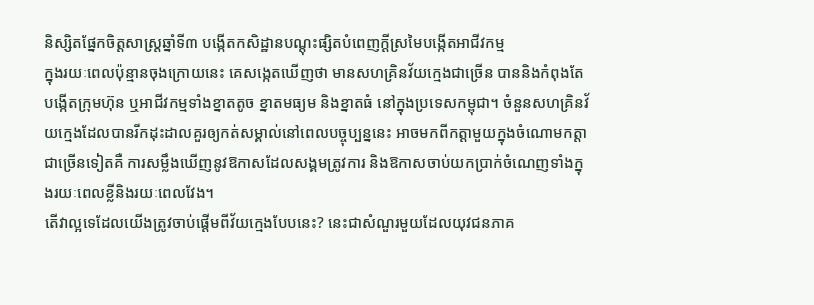និស្សិតផ្នែកចិត្តសាស្ត្រឆ្នាំទី៣ បង្កើតកសិដ្ឋានបណ្ដុះផ្សិតបំពេញក្ដីស្រមៃបង្កើតអាជីវកម្ម
ក្នុងរយៈពេលប៉ុន្មានចុងក្រោយនេះ គេសង្កេតឃើញថា មានសហគ្រិនវ័យក្មេងជាច្រើន បាននិងកំពុងតែបង្កើតក្រុមហ៊ុន ឬអាជីវកម្មទាំងខ្នាតតូច ខ្នាតមធ្យម និងខ្នាតធំ នៅក្នុងប្រទេសកម្ពុជា។ ចំនួនសហគ្រិនវ័យក្មេងដែលបានរីកដុះដាលគួរឲ្យកត់សម្គាល់នៅពេលបច្ចុប្បន្ននេះ អាចមកពីកត្តាមួយក្នុងចំណោមកត្តាជាច្រើនទៀតគឺ ការសម្លឹងឃើញនូវឱកាសដែលសង្គមត្រូវការ និងឱកាសចាប់យកប្រាក់ចំណេញទាំងក្នុងរយៈពេលខ្លីនិងរយៈពេលវែង។
តើវាល្អទេដែលយើងត្រូវចាប់ផ្តើមពីវ័យក្មេងបែបនេះ? នេះជាសំណួរមួយដែលយុវជនភាគ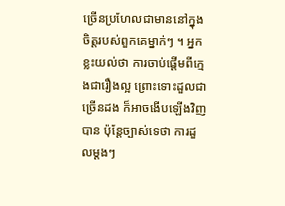ច្រើនប្រហែលជាមាននៅក្នុងចិត្តរបស់ពួកគេម្នាក់ៗ ។ អ្នកខ្លះយល់ថា ការចាប់ផ្ដើមពីក្មេងជារឿងល្អ ព្រោះទោះដួលជាច្រើនដង ក៏អាចងើបឡើងវិញបាន ប៉ុន្តែច្បាស់ទេថា ការដួលម្ដងៗ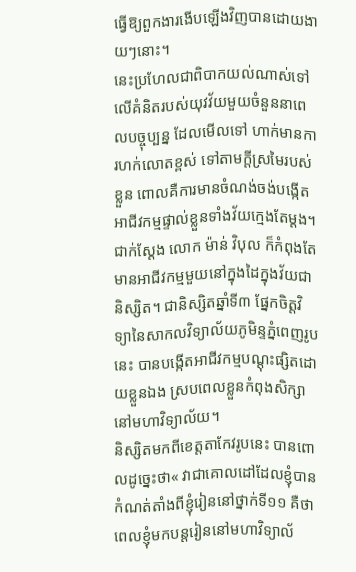ធ្វើឱ្យពួកងារងើបឡើងវិញបានដោយងាយៗនោះ។
នេះប្រហែលជាពិបាកយល់ណាស់ទៅលើគំនិតរបស់យុវវ័យមួយចំនួននាពេលបច្ចុប្បន្ន ដែលមើលទៅ ហាក់មានការហក់លោតខ្ពស់ ទៅតាមក្តីស្រមៃរបស់ខ្លួន ពោលគឺការមានចំណង់ចង់បង្កើតអាជីវកម្មផ្ទាល់ខ្លួនទាំងវ័យក្មេងតែម្តង។ ជាក់ស្ដែង លោក ម៉ាន់ វិបុល ក៏កំពុងតែមានអាជីវកម្មមួយនៅក្នុងដៃក្នុងវ័យជានិស្សិត។ ជានិស្សិតឆ្នាំទី៣ ផ្នែកចិត្តវិទ្យានៃសាកលវិទ្យាល័យភូមិន្ទភ្នំពេញរូបនេះ បានបង្កើតអាជីវកម្មបណ្ដុះផ្សិតដោយខ្លួនឯង ស្របពេលខ្លួនកំពុងសិក្សានៅមហាវិទ្យាល័យ។
និស្សិតមកពីខេត្តតាកែវរូបនេះ បានពោលដូច្នេះថា« វាជាគោលដៅដែលខ្ញុំបានកំណត់តាំងពីខ្ញុំរៀននៅថ្នាក់ទី១១ គឺថាពេលខ្ញុំមកបន្តរៀននៅមហាវិទ្យាល័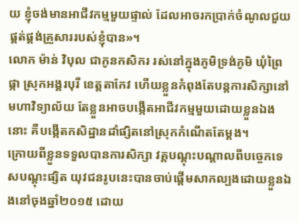យ ខ្ញុំចង់មានអាជីវកម្មមួយផ្ទាល់ ដែលអាចរកប្រាក់ចំណូលជួយផ្គត់ផ្គង់គ្រួសាររបស់ខ្ញុំបាន»។
លោក ម៉ាន់ វិបុល ជាកូនកសិករ រស់នៅក្នុងភូមិទ្រង់ភូមិ ឃុំព្រៃផ្កា ស្រុកអង្គរបុរី ខេត្តតាកែវ ហើយខ្លួនកំពុងតែបន្តការសិក្សានៅមហាវិទ្យាល័យ តែខ្លួនអាចបង្កើតអាជីវកម្មមួយដោយខ្លួនឯង នោះ គឺបង្កើតកសិដ្ឋានដាំផ្សិតនៅស្រុកកំណើតតែម្ដង។
ក្រោយពីខ្លួនទទួលបានការសិក្សា វគ្គបណ្ដុះបណ្ដាលពីបច្ចេកទេសបណ្ដុះផ្សិត យុវជនរូបនេះបានចាប់ផ្ដើមសាកល្បងដោយខ្លួនឯងនៅចុងឆ្នាំ២០១៥ ដោយ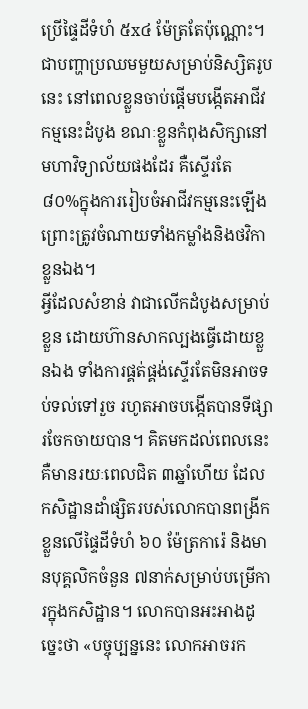ប្រើផ្ទៃដីទំហំ ៥x៤ ម៉ែត្រតែប៉ុណ្ណោះ។ ជាបញ្ហាប្រឈមមួយសម្រាប់និស្សិតរូបនេះ នៅពេលខ្លួនចាប់ផ្តើមបង្កើតអាជីវកម្មនេះដំបូង ខណៈខ្លួនកំពុងសិក្សានៅមហាវិទ្យាល័យផងដែរ គឺស្ទើរតែ ៨០%ក្នុងការរៀបចំអាជីវកម្មនេះឡើង ព្រោះត្រូវចំណាយទាំងកម្លាំងនិងថវិកាខ្លួនឯង។
អ្វីដែលសំខាន់ វាជាលើកដំបូងសម្រាប់ខ្លួន ដោយហ៊ានសាកល្បងធ្វើដោយខ្លួនឯង ទាំងការផ្គត់ផ្គង់ស្ទើរតែមិនអាចទប់ទល់ទៅរួច រហូតអាចបង្កើតបានទីផ្សារចែកចាយបាន។ គិតមកដល់ពេលនេះ គឺមានរយៈពេលជិត ៣ឆ្នាំហើយ ដែលកសិដ្ឋានដាំផ្សិតរបស់លោកបានពង្រីកខ្លួនលើផ្ទៃដីទំហំ ៦០ ម៉ែត្រការ៉េ និងមានបុគ្គលិកចំនួន ៧នាក់សម្រាប់បម្រើការក្នុងកសិដ្ឋាន។ លោកបានអះអាងដូច្នេះថា «បច្ចុប្បន្ននេះ លោកអាចរក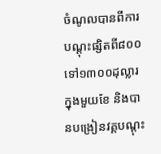ចំណូលបានពីការបណ្តុះផ្សិតពី៨០០ ទៅ១៣០០ដុល្លារ ក្នុងមួយខែ និងបានបង្រៀនវគ្គបណ្តុះ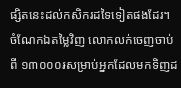ផ្សិតនេះដល់កសិករដទៃទៀតផងដែរ។
ចំណែកឯតម្លៃវិញ លោកលក់ចេញចាប់ពី ១៣០០០៛សម្រាប់អ្នកដែលមកទិញដ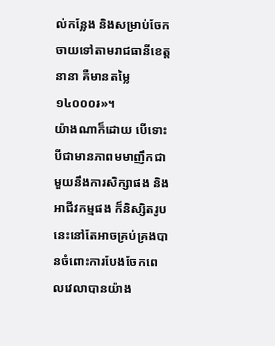ល់កន្លែង និងសម្រាប់ចែកចាយទៅតាមរាជធានីខេត្តនានា គឺមានតម្លៃ ១៤០០០៛»។
យ៉ាងណាក៏ដោយ បើទោះបីជាមានភាពមមាញឹកជាមួយនឹងការសិក្សាផង និងអាជីវកម្មផង ក៏និស្សិតរូបនេះនៅតែអាចគ្រប់គ្រងបានចំពោះការបែងចែកពេលវេលាបានយ៉ាង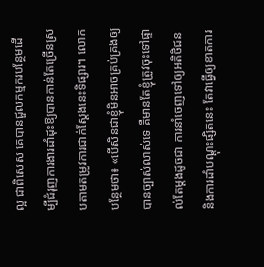ល្អ ជាពិសេស គេបានជួលកម្មករបន្ថែមដើម្បីជំរុញការងារដាំដុះឱ្យបានកាន់តែច្រើនស្របតាមតម្រូវការជាក់ស្ដែងនេះទិផ្សារ។ លោកបន្ថែមថា៖ «បើសិនជាខ្ញុំមិនអាចគ្រប់គ្រងឲ្យបានច្បាស់លាស់ទេ គឺមានតែខ្ញុំត្រូវចុះទៅផ្ទាល់តែម្តងដូចជា ការនាំចេញទៅឲ្យអតិថិជន និងការដាំបណ្តុះផ្សិតនេះ តែវាធ្វើឲ្យខាតការ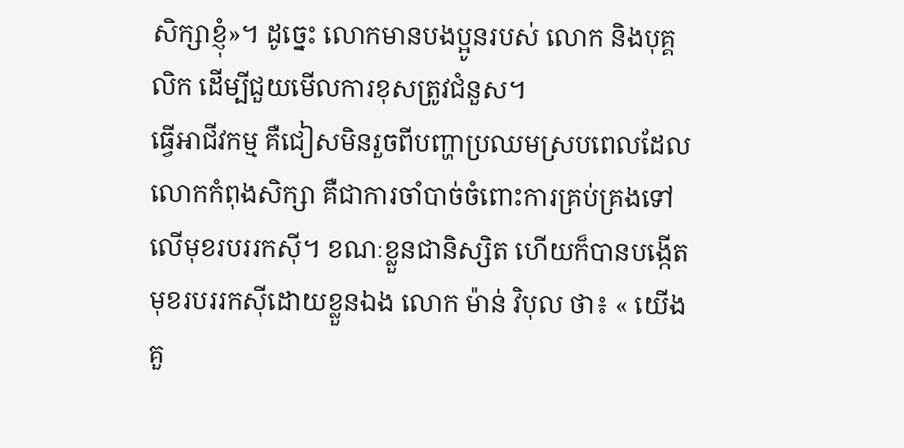សិក្សាខ្ញុំ»។ ដូច្នេះ លោកមានបងប្អូនរបស់ លោក និងបុគ្គលិក ដើម្បីជួយមើលការខុសត្រូវជំនួស។
ធ្វើអាជីវកម្ម គឺជៀសមិនរួចពីបញ្ហាប្រឈមស្របពេលដែលលោកកំពុងសិក្សា គឺជាការចាំបាច់ចំពោះការគ្រប់គ្រងទៅលើមុខរបររកស៊ី។ ខណៈខ្លួនជានិស្សិត ហើយក៏បានបង្កើតមុខរបររកស៊ីដោយខ្លួនឯង លោក ម៉ាន់ វិបុល ថា៖ « យើងគួ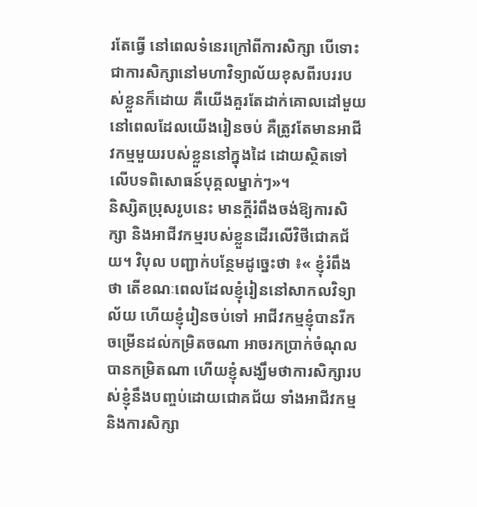រតែធ្វើ នៅពេលទំនេរក្រៅពីការសិក្សា បើទោះជាការសិក្សានៅមហាវិទ្យាល័យខុសពីរបររបស់ខ្លួនក៏ដោយ គឺយើងគួរតែដាក់គោលដៅមួយនៅពេលដែលយើងរៀនចប់ គឺត្រូវតែមានអាជីវកម្មមួយរបស់ខ្លួននៅក្នុងដៃ ដោយស្ថិតទៅលើបទពិសោធន៍បុគ្គលម្នាក់ៗ»។
និស្សិតប្រុសរូបនេះ មានក្តីរំពឹងចង់ឱ្យការសិក្សា និងអាជីវកម្មរបស់ខ្លួនដើរលើវិថីជោគជ័យ។ វិបុល បញ្ជាក់បន្ថែមដូច្នេះថា ៖« ខ្ញុំរំពឹងថា តើខណៈពេលដែលខ្ញុំរៀននៅសាកលវិទ្យាល័យ ហើយខ្ញុំរៀនចប់ទៅ អាជីវកម្មខ្ញុំបានរីកចម្រើនដល់កម្រិតចណា អាចរកប្រាក់ចំណុលបានកម្រិតណា ហើយខ្ញុំសង្ឃឹមថាការសិក្សារបស់ខ្ញុំនឹងបញ្ចប់ដោយជោគជ័យ ទាំងអាជីវកម្ម និងការសិក្សា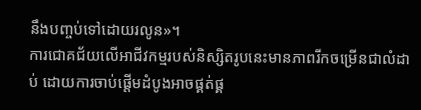នឹងបញ្ចប់ទៅដោយរលូន»។
ការជោគជ័យលើអាជីវកម្មរបស់និស្សិតរូបនេះមានភាពរីកចម្រើនជាលំដាប់ ដោយការចាប់ផ្តើមដំបូងអាចផ្គត់ផ្គ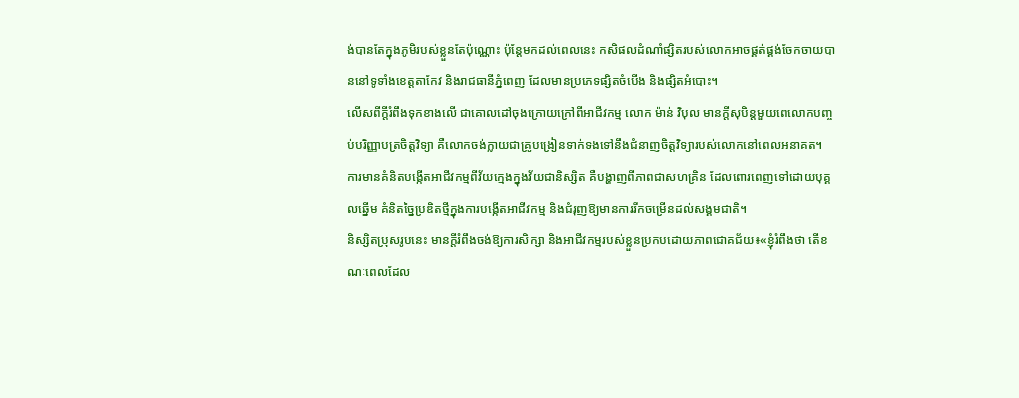ង់បានតែក្នុងភូមិរបស់ខ្លួនតែប៉ុណ្ណោះ ប៉ុន្តែមកដល់ពេលនេះ កសិផលដំណាំផ្សិតរបស់លោកអាចផ្គត់ផ្គង់ចែកចាយបាននៅទូទាំងខេត្តតាកែវ និងរាជធានីភ្នំពេញ ដែលមានប្រភេទផ្សិតចំបើង និងផ្សិតអំបោះ។
លើសពីក្តីរំពឹងទុកខាងលើ ជាគោលដៅចុងក្រោយក្រៅពីអាជីវកម្ម លោក ម៉ាន់ វិបុល មានក្តីសុបិន្តមួយពេលោកបញ្ចប់បរិញ្ញាបត្រចិត្តវិទ្យា គឺលោកចង់ក្លាយជាគ្រូបង្រៀនទាក់ទងទៅនឹងជំនាញចិត្តវិទ្យារបស់លោកនៅពេលអនាគត។
ការមានគំនិតបង្កើតអាជីវកម្មពីវ័យក្មេងក្នុងវ័យជានិស្សិត គឺបង្ហាញពីភាពជាសហគ្រិន ដែលពោរពេញទៅដោយបុគ្គលឆ្នើម គំនិតច្នៃប្រឌិតថ្មីក្នុងការបង្កើតអាជីវកម្ម និងជំរុញឱ្យមានការរីកចម្រើនដល់សង្គមជាតិ។
និស្សិតប្រុសរូបនេះ មានក្តីរំពឹងចង់ឱ្យការសិក្សា និងអាជីវកម្មរបស់ខ្លួនប្រកបដោយភាពជោគជ័យ៖«ខ្ញុំរំពឹងថា តើខណៈពេលដែល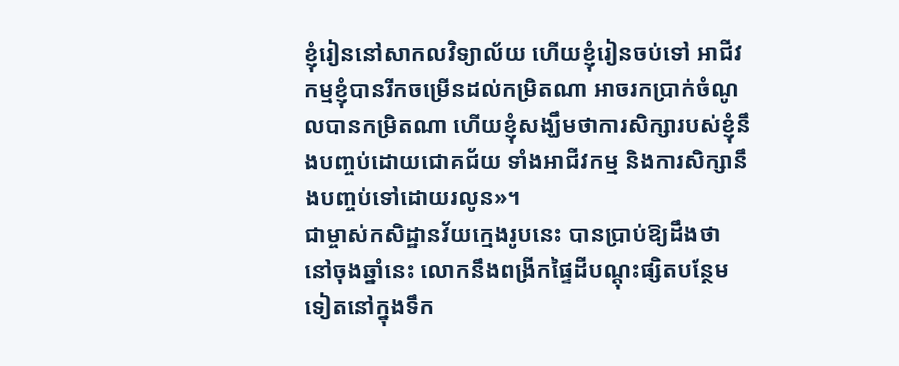ខ្ញុំរៀននៅសាកលវិទ្យាល័យ ហើយខ្ញុំរៀនចប់ទៅ អាជីវកម្មខ្ញុំបានរីកចម្រើនដល់កម្រិតណា អាចរកប្រាក់ចំណូលបានកម្រិតណា ហើយខ្ញុំសង្ឃឹមថាការសិក្សារបស់ខ្ញុំនឹងបញ្ចប់ដោយជោគជ័យ ទាំងអាជីវកម្ម និងការសិក្សានឹងបញ្ចប់ទៅដោយរលូន»។
ជាម្ចាស់កសិដ្ឋានវ័យក្មេងរូបនេះ បានប្រាប់ឱ្យដឹងថា នៅចុងឆ្នាំនេះ លោកនឹងពង្រីកផ្ទៃដីបណ្តុះផ្សិតបន្ថែមទៀតនៅក្នុងទឹក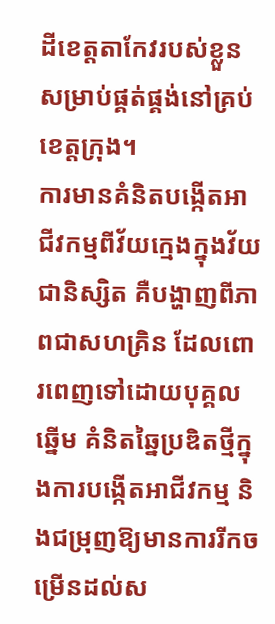ដីខេត្តតាកែវរបស់ខ្លួន សម្រាប់ផ្គត់ផ្គង់នៅគ្រប់ខេត្តក្រុង។
ការមានគំនិតបង្កើតអាជីវកម្មពីវ័យក្មេងក្នុងវ័យជានិស្សិត គឺបង្ហាញពីភាពជាសហគ្រិន ដែលពោរពេញទៅដោយបុគ្គលឆ្នើម គំនិតឆ្នៃប្រឌិតថ្មីក្នុងការបង្កើតអាជីវកម្ម និងជម្រុញឱ្យមានការរីកចម្រើនដល់ស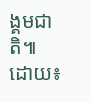ង្គមជាតិ៕
ដោយ៖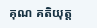គុណ គតិយុត្ត